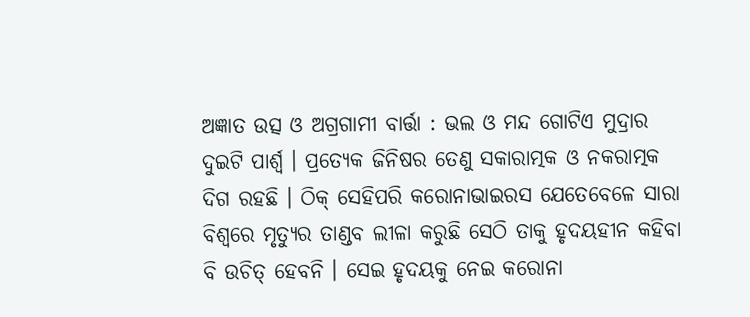ଅଜ୍ଞାତ ଉତ୍ସ ଓ ଅଗ୍ରଗାମୀ ବାର୍ତ୍ତା : ଭଲ ଓ ମନ୍ଦ ଗୋଟିଏ ମୁଦ୍ରାର ଦୁଇଟି ପାର୍ଶ୍ଵ । ପ୍ରତ୍ୟେକ ଜିନିଷର ତେଣୁ ସକାରାତ୍ମକ ଓ ନକରାତ୍ମକ ଦିଗ ରହଛି । ଠିକ୍ ସେହିପରି କରୋନାଭାଇରସ ଯେତେବେଳେ ସାରା ବିଶ୍ଵରେ ମୃତ୍ୟୁର ତାଣ୍ଡବ ଲୀଳା କରୁଛି ସେଠି ତାକୁ ହୃଦୟହୀନ କହିବା ବି ଉଚିତ୍ ହେବନି । ସେଇ ହୃଦୟକୁ ନେଇ କରୋନା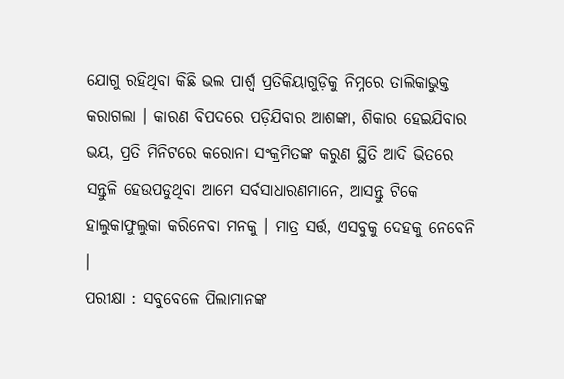ଯୋଗୁ ରହିଥିବା କିଛି ଭଲ ପାର୍ଶ୍ଵ ପ୍ରତିକିୟାଗୁଡ଼ିକୁ ନିମ୍ନରେ ତାଲିକାଭୁକ୍ତ କରାଗଲା । କାରଣ ବିପଦରେ ପଡ଼ିଯିବାର ଆଶଙ୍କା, ଶିକାର ହେଇଯିବାର ଭୟ, ପ୍ରତି ମିନିଟରେ କରୋନା ସଂକ୍ରମିତଙ୍କ କରୁଣ ସ୍ଥିତି ଆଦି ଭିତରେ ସନ୍ତୁଳି ହେଉପଡୁଥିବା ଆମେ ସର୍ବସାଧାରଣମାନେ, ଆସନ୍ତୁ ଟିକେ ହାଲୁକାଫୁଲୁକା କରିନେବା ମନକୁ । ମାତ୍ର ସର୍ତ୍ତ, ଏସବୁକୁ ଦେହକୁ ନେବେନି ।
ପରୀକ୍ଷା : ସବୁବେଳେ ପିଲାମାନଙ୍କ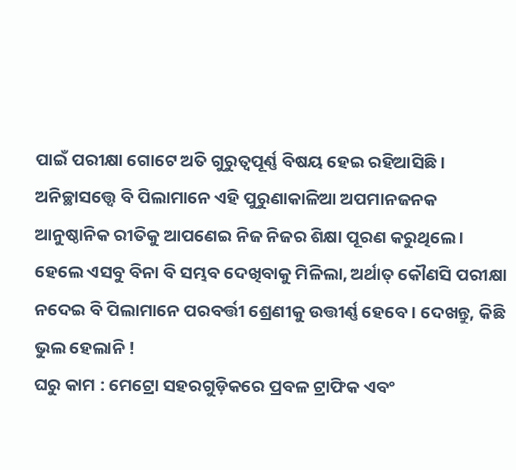ପାଇଁ ପରୀକ୍ଷା ଗୋଟେ ଅତି ଗୁରୁତ୍ୱପୂର୍ଣ୍ଣ ବିଷୟ ହେଇ ରହିଆସିଛି । ଅନିଚ୍ଛାସତ୍ତ୍ୱେ ବି ପିଲାମାନେ ଏହି ପୁରୁଣାକାଳିଆ ଅପମାନଜନକ ଆନୁଷ୍ଠାନିକ ରୀତିକୁ ଆପଣେଇ ନିଜ ନିଜର ଶିକ୍ଷା ପୂରଣ କରୁଥିଲେ । ହେଲେ ଏସବୁ ବିନା ବି ସମ୍ଭବ ଦେଖିବାକୁ ମିଳିଲା, ଅର୍ଥାତ୍ କୌଣସି ପରୀକ୍ଷା ନଦେଇ ବି ପିଲାମାନେ ପରବର୍ତ୍ତୀ ଶ୍ରେଣୀକୁ ଉତ୍ତୀର୍ଣ୍ଣ ହେବେ । ଦେଖନ୍ତୁ, କିଛି ଭୁଲ ହେଲାନି !
ଘରୁ କାମ : ମେଟ୍ରୋ ସହରଗୁଡ଼ିକରେ ପ୍ରବଳ ଟ୍ରାଫିକ ଏବଂ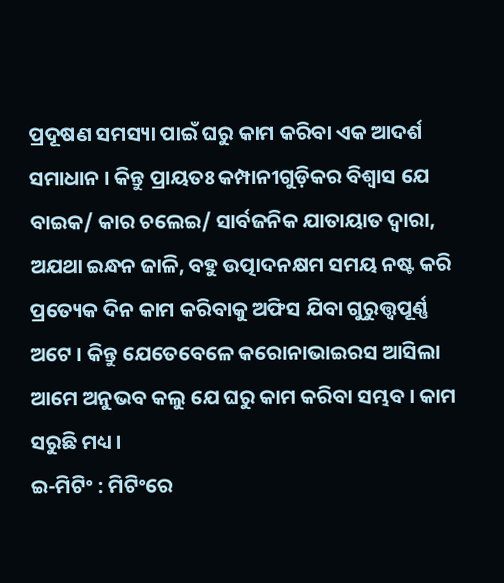ପ୍ରଦୂଷଣ ସମସ୍ୟା ପାଇଁ ଘରୁ କାମ କରିବା ଏକ ଆଦର୍ଶ ସମାଧାନ । କିନ୍ତୁ ପ୍ରାୟତଃ କମ୍ପାନୀଗୁଡ଼ିକର ବିଶ୍ଵାସ ଯେ ବାଇକ/ କାର ଚଲେଇ/ ସାର୍ବଜନିକ ଯାତାୟାତ ଦ୍ଵାରା, ଅଯଥା ଇନ୍ଧନ ଜାଳି, ବହୁ ଉତ୍ପାଦନକ୍ଷମ ସମୟ ନଷ୍ଟ କରି ପ୍ରତ୍ୟେକ ଦିନ କାମ କରିବାକୁ ଅଫିସ ଯିବା ଗୁରୁତ୍ତ୍ୱପୂର୍ଣ୍ଣ ଅଟେ । କିନ୍ତୁ ଯେତେବେଳେ କରୋନାଭାଇରସ ଆସିଲା ଆମେ ଅନୁଭବ କଲୁ ଯେ ଘରୁ କାମ କରିବା ସମ୍ଭବ । କାମ ସରୁଛି ମଧ୍ୟ ।
ଇ-ମିଟିଂ : ମିଟିଂରେ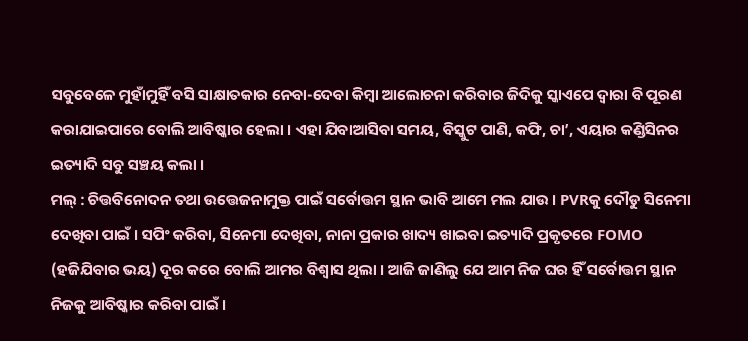ସବୁବେଳେ ମୁହାଁମୁହିଁ ବସି ସାକ୍ଷାତକାର ନେବା-ଦେବା କିମ୍ବା ଆଲୋଚନା କରିବାର ଜିଦିକୁ ସ୍କାଏପେ ଦ୍ଵାରା ବି ପୂରଣ କରାଯାଇପାରେ ବୋଲି ଆବିଷ୍କାର ହେଲା । ଏହା ଯିବାଆସିବା ସମୟ, ବିସ୍କୁଟ ପାଣି, କଫି, ଚା’, ଏୟାର କଣ୍ଡିସିନର ଇତ୍ୟାଦି ସବୁ ସଞ୍ଚୟ କଲା ।
ମଲ୍ : ଚିତ୍ତବିନୋଦନ ତଥା ଉତ୍ତେଜନାମୁକ୍ତ ପାଇଁ ସର୍ବୋତ୍ତମ ସ୍ଥାନ ଭାବି ଆମେ ମଲ ଯାଉ । PVRକୁ ଦୌଡୁ ସିନେମା ଦେଖିବା ପାଇଁ । ସପିଂ କରିବା, ସିନେମା ଦେଖିବା, ନାନା ପ୍ରକାର ଖାଦ୍ୟ ଖାଇବା ଇତ୍ୟାଦି ପ୍ରକୃତରେ FOMO (ହଜିଯିବାର ଭୟ) ଦୂର କରେ ବୋଲି ଆମର ବିଶ୍ଵାସ ଥିଲା । ଆଜି ଜାଣିଲୁ ଯେ ଆମ ନିଜ ଘର ହିଁ ସର୍ବୋତ୍ତମ ସ୍ଥାନ ନିଜକୁ ଆବିଷ୍କାର କରିବା ପାଇଁ ।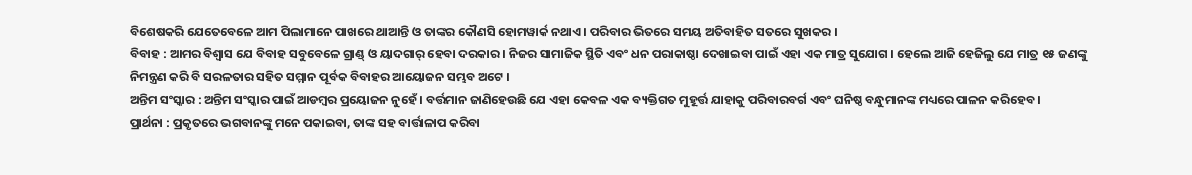ବିଶେଷକରି ଯେତେବେଳେ ଆମ ପିଲାମାନେ ପାଖରେ ଥାଆନ୍ତି ଓ ତାଙ୍କର କୌଣସି ହୋମୱାର୍କ ନଥାଏ । ପରିବାର ଭିତରେ ସମୟ ଅତିବାହିତ ସତରେ ସୁଖକର ।
ବିବାହ : ଆମର ବିଶ୍ଵାସ ଯେ ବିବାହ ସବୁବେଳେ ଗ୍ରାଣ୍ଡ୍ ଓ ୟାଦଗାର୍ ହେବା ଦରକାର । ନିଜର ସାମାଜିକ ସ୍ଥିତି ଏବଂ ଧନ ପରାକାଷ୍ଠା ଦେଖାଇବା ପାଇଁ ଏହା ଏକ ମାତ୍ର ସୁଯୋଗ । ହେଲେ ଆଜି ହେଜିଲୁ ଯେ ମାତ୍ର ୧୫ ଜଣଙ୍କୁ ନିମନ୍ତ୍ରଣ କରି ବି ସରଳତାର ସହିତ ସମ୍ମାନ ପୂର୍ବକ ବିବାହର ଆୟୋଜନ ସମ୍ଭବ ଅଟେ ।
ଅନ୍ତିମ ସଂସ୍କାର : ଅନ୍ତିମ ସଂସ୍କାର ପାଇଁ ଆଡମ୍ବର ପ୍ରୟୋଜନ ନୁହେଁ । ବର୍ତ୍ତମାନ ଜାଣିହେଉଛି ଯେ ଏହା କେବଳ ଏକ ବ୍ୟକ୍ତିଗତ ମୁହୂର୍ତ୍ତ ଯାହାକୁ ପରିବାରବର୍ଗ ଏବଂ ଘନିଷ୍ଠ ବନ୍ଧୁମାନଙ୍କ ମଧ୍ୟରେ ପାଳନ କରିହେବ ।
ପ୍ରାର୍ଥନା : ପ୍ରକୃତରେ ଭଗବାନଙ୍କୁ ମନେ ପକାଇବା, ତାଙ୍କ ସହ ବାର୍ତ୍ତାଳାପ କରିବା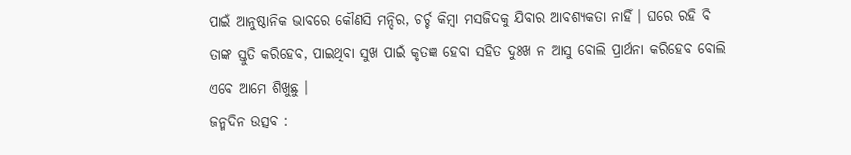ପାଇଁ ଆନୁଷ୍ଠାନିକ ଭାବରେ କୌଣସି ମନ୍ଦିର, ଚର୍ଚ୍ଚ କିମ୍ବା ମସଜିଦକୁ ଯିବାର ଆବଶ୍ୟକତା ନାହିଁ । ଘରେ ରହି ବି ତାଙ୍କ ସ୍ତୁତି କରିହେବ, ପାଇଥିବା ସୁଖ ପାଇଁ କୃତଜ୍ଞ ହେବା ସହିତ ଦୁଃଖ ନ ଆସୁ ବୋଲି ପ୍ରାର୍ଥନା କରିହେବ ବୋଲି ଏବେ ଆମେ ଶିଖୁଛୁ ।
ଜନ୍ମଦିନ ଉତ୍ସବ :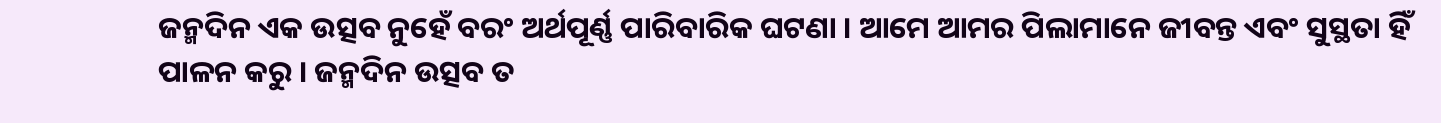ଜନ୍ମଦିନ ଏକ ଉତ୍ସବ ନୁହେଁ ବରଂ ଅର୍ଥପୂର୍ଣ୍ଣ ପାରିବାରିକ ଘଟଣା । ଆମେ ଆମର ପିଲାମାନେ ଜୀବନ୍ତ ଏବଂ ସୁସ୍ଥତା ହିଁ ପାଳନ କରୁ । ଜନ୍ମଦିନ ଉତ୍ସବ ତ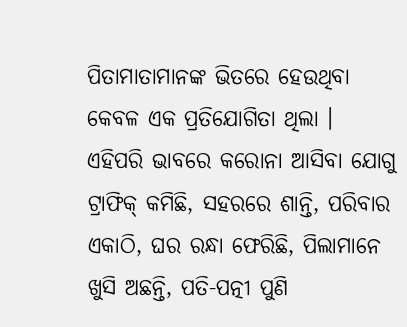ପିତାମାତାମାନଙ୍କ ଭିତରେ ହେଉଥିବା କେବଳ ଏକ ପ୍ରତିଯୋଗିତା ଥିଲା ।
ଏହିପରି ଭାବରେ କରୋନା ଆସିବା ଯୋଗୁ ଟ୍ରାଫିକ୍ କମିଛି, ସହରରେ ଶାନ୍ତି, ପରିବାର ଏକାଠି, ଘର ରନ୍ଧା ଫେରିଛି, ପିଲାମାନେ ଖୁସି ଅଛନ୍ତି, ପତି-ପତ୍ନୀ ପୁଣି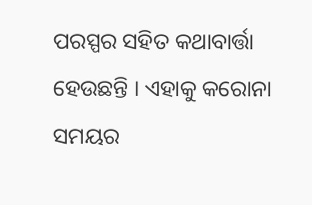ପରସ୍ପର ସହିତ କଥାବାର୍ତ୍ତା ହେଉଛନ୍ତି । ଏହାକୁ କରୋନା ସମୟର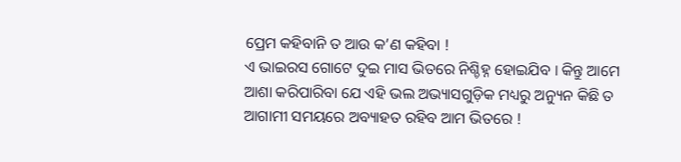ପ୍ରେମ କହିବାନି ତ ଆଉ କ’ଣ କହିବା !
ଏ ଭାଇରସ ଗୋଟେ ଦୁଇ ମାସ ଭିତରେ ନିଶ୍ଚିହ୍ନ ହୋଇଯିବ । କିନ୍ତୁ ଆମେ ଆଶା କରିପାରିବା ଯେ ଏହି ଭଲ ଅଭ୍ୟାସଗୁଡ଼ିକ ମଧ୍ୟରୁ ଅନ୍ୟୁନ କିଛି ତ ଆଗାମୀ ସମୟରେ ଅବ୍ୟାହତ ରହିବ ଆମ ଭିତରେ !